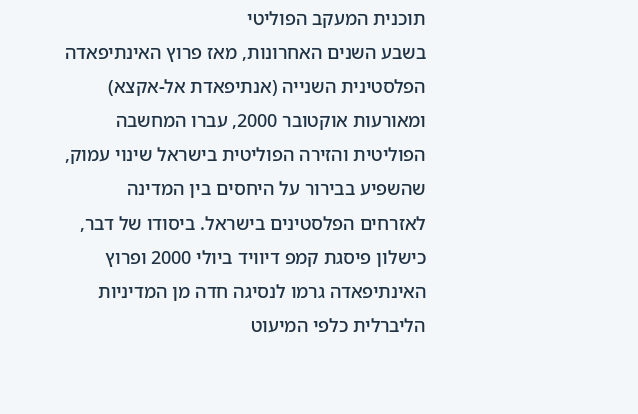תוכנית המעקב הפוליטי
בשבע השנים האחרונות, מאז פרוץ האינתיפאדה הפלסטינית השנייה (אנתיפאדת אל-אקצא) ומאורעות אוקטובר 2000, עברו המחשבה הפוליטית והזירה הפוליטית בישראל שינוי עמוק, שהשפיע בבירור על היחסים בין המדינה לאזרחים הפלסטינים בישראל. ביסודו של דבר, כישלון פיסגת קמפ דיוויד ביולי 2000 ופרוץ האינתיפאדה גרמו לנסיגה חדה מן המדיניות הליברלית כלפי המיעוט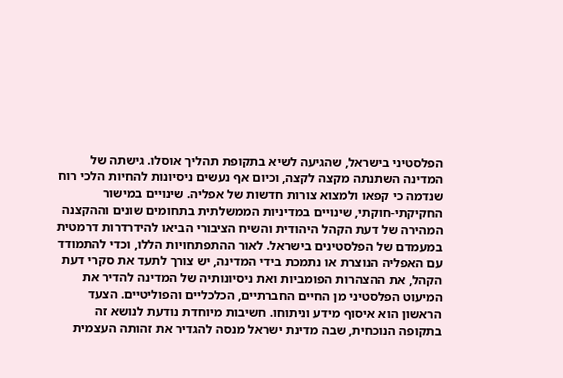הפלסטיני בישראל, שהגיעה לשיא בתקופת תהליך אוסלו. גישתה של המדינה השתנתה מקצה לקצה, וכיום אף נעשים ניסיונות להחיות הלכי רוח שנדמה כי קפאו ולמצוא צורות חדשות של אפליה. שינויים במישור החקיקתי-חוקתי, שינויים במדיניות הממשלתית בתחומים שונים וההקצנה המהירה של דעת הקהל היהודית והשיח הציבורי הביאו להידרדרות דרמטית במעמדם של הפלסטינים בישראל. לאור ההתפתחויות הללו, וכדי להתמודד עם האפליה הנוצרת או נתמכת בידי המדינה, יש צורך לתעד את סקרי דעת הקהל, את ההצהרות הפומביות ואת ניסיונותיה של המדינה להדיר את המיעוט הפלסטיני מן החיים החברתיים, הכלכליים והפוליטיים. הצעד הראשון הוא איסוף מידע וניתוחו. חשיבות מיוחדת נודעת לנושא זה בתקופה הנוכחית, שבה מדינת ישראל מנסה להגדיר את זהותה העצמית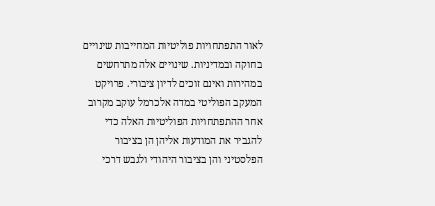לאור התפתחויות פוליטיות המחייבות שינויים בחוקה ובמדיניות. שינויים אלה מתרחשים במהירות ואינם זוכים לדיון ציבורי. פרויקט המעקב הפוליטי במדה אלכרמל עוקב מקרוב אחר ההתפתחויות הפוליטיות האלה כדי להגביר את המודעות אליהן הן בציבור הפלסטיני והן בציבור היהודי ולגבש דרכי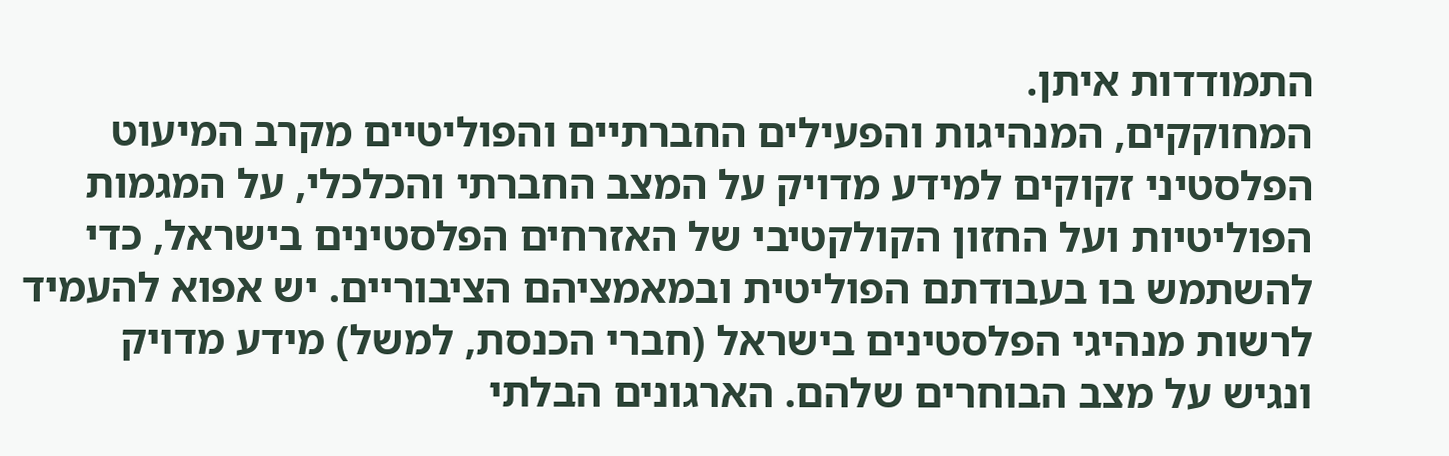התמודדות איתן.
המחוקקים, המנהיגות והפעילים החברתיים והפוליטיים מקרב המיעוט הפלסטיני זקוקים למידע מדויק על המצב החברתי והכלכלי, על המגמות הפוליטיות ועל החזון הקולקטיבי של האזרחים הפלסטינים בישראל, כדי להשתמש בו בעבודתם הפוליטית ובמאמציהם הציבוריים. יש אפוא להעמיד לרשות מנהיגי הפלסטינים בישראל (חברי הכנסת, למשל) מידע מדויק ונגיש על מצב הבוחרים שלהם. הארגונים הבלתי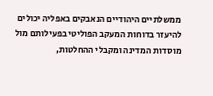ממשלתיים היהודיים הנאבקים באפליה יכולים להיעזר בדוחות המעקב הפוליטי בפעילותם מול מוסדות המדינה ומקבלי ההחלטות,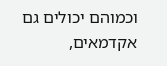וכמוהם יכולים גם אקדמאים,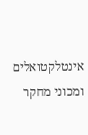אינטלקטואלים ומכוני מחקר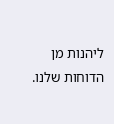ליהנות מן הדוחות שלנו.